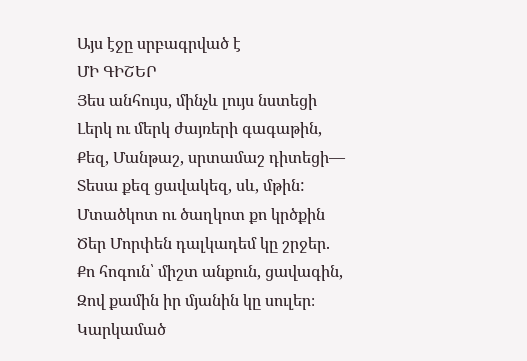Այս էջը սրբագրված է
ՄԻ ԳԻՇԵՐ
Յես անհույս, մինչև լույս նստեցի
Լերկ ու մերկ ժայռերի գագաթին,
Քեզ, Մանթաշ, սրտամաշ դիտեցի—
Տեսա քեզ ցավակեզ, սև, մթին:
Մտածկոտ ու ծաղկոտ քո կրծքին
Ծեր Մորփեն դալկադեմ կը շրջեր.
Քո հոգուն՝ միշտ անքուն, ցավագին,
Զով քամին իր մյանին կը սուլեր։
Կարկամած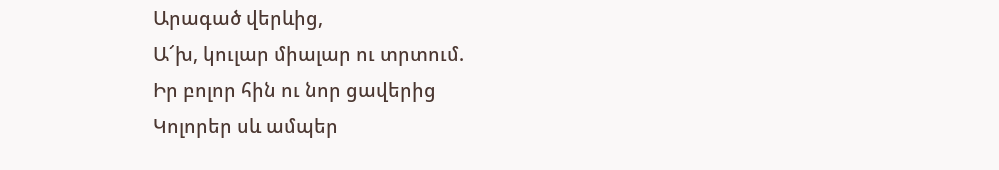Արագած վերևից,
Ա՜խ, կուլար միալար ու տրտում.
Իր բոլոր հին ու նոր ցավերից
Կոլորեր սև ամպեր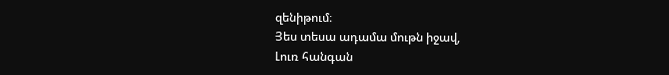զենիթում։
Յես տեսա ադամա մութն իջավ,
Լուռ հանգան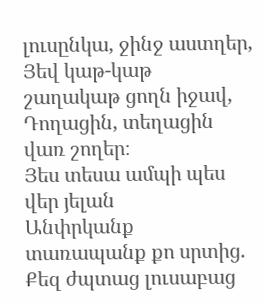լուսընկա, ջինջ աստղեր,
Յեվ կաթ-կաթ շաղակաթ ցողն իջավ,
Դողացին, տեղացին վառ շողեր։
Յես տեսա ամպի պես վեր յելան
Անփրկանք տառապանք քո սրտից.
Քեզ ժպտաց լուսաբաց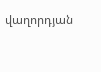վաղորդյան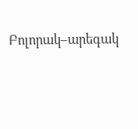Բոլորակ–արեգակ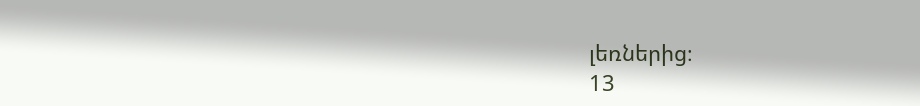լեռներից։
13